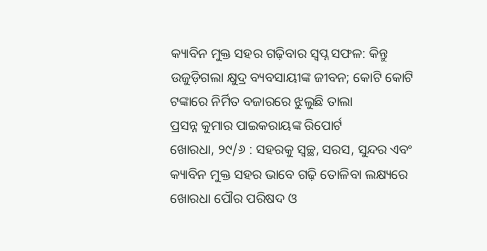କ୍ୟାବିନ ମୁକ୍ତ ସହର ଗଢ଼ିବାର ସ୍ୱପ୍ନ ସଫଳ: କିନ୍ତୁ ଉଜୁଡ଼ିଗଲା କ୍ଷୁଦ୍ର ବ୍ୟବସାୟୀଙ୍କ ଜୀବନ; କୋଟି କୋଟି ଟଙ୍କାରେ ନିର୍ମିତ ବଜାରରେ ଝୁଲୁଛି ତାଲା
ପ୍ରସନ୍ନ କୁମାର ପାଇକରାୟଙ୍କ ରିପୋର୍ଟ
ଖୋରଧା, ୨୯/୬ : ସହରକୁ ସ୍ୱଚ୍ଛ, ସରସ, ସୁନ୍ଦର ଏବଂ କ୍ୟାବିନ ମୁକ୍ତ ସହର ଭାବେ ଗଢ଼ି ତୋଳିବା ଲକ୍ଷ୍ୟରେ ଖୋରଧା ପୌର ପରିଷଦ ଓ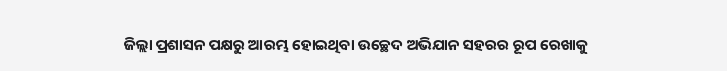ଜିଲ୍ଲା ପ୍ରଶାସନ ପକ୍ଷରୁ ଆରମ୍ଭ ହୋଇଥିବା ଉଚ୍ଛେଦ ଅଭିଯାନ ସହରର ରୂପ ରେଖାକୁ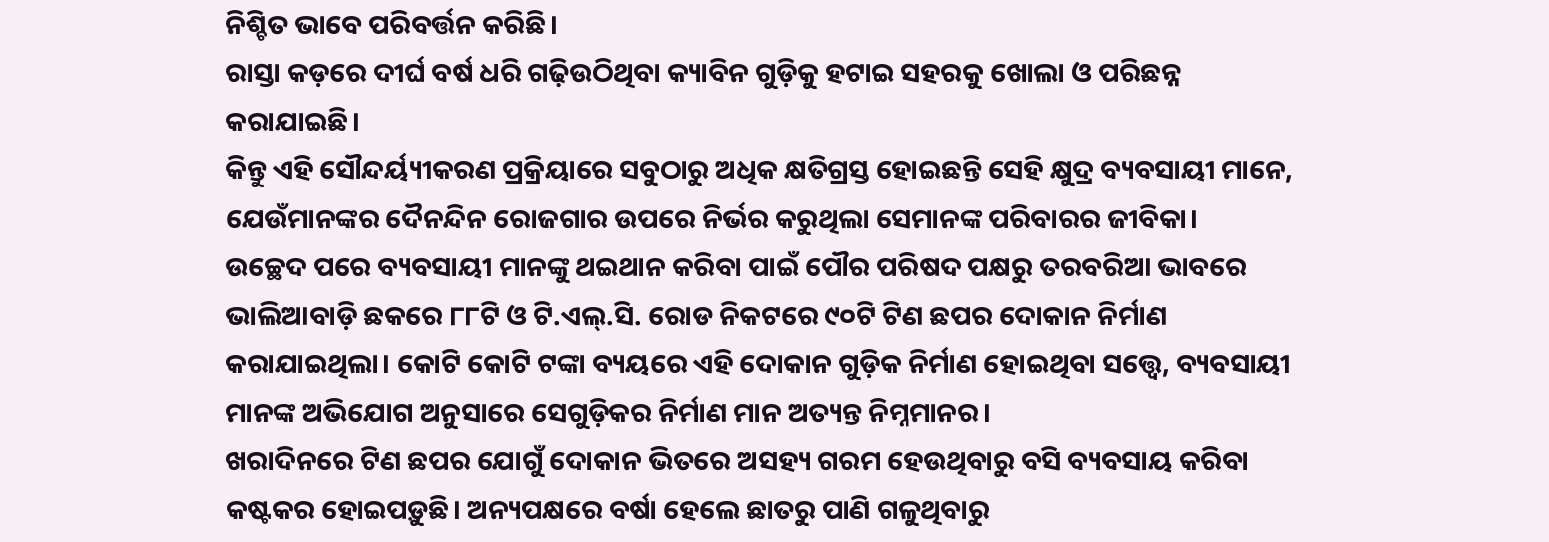ନିଶ୍ଚିତ ଭାବେ ପରିବର୍ତ୍ତନ କରିଛି।
ରାସ୍ତା କଡ଼ରେ ଦୀର୍ଘ ବର୍ଷ ଧରି ଗଢ଼ିଉଠିଥିବା କ୍ୟାବିନ ଗୁଡ଼ିକୁ ହଟାଇ ସହରକୁ ଖୋଲା ଓ ପରିଛନ୍ନ କରାଯାଇଛି।
କିନ୍ତୁ ଏହି ସୌନ୍ଦର୍ୟ୍ୟୀକରଣ ପ୍ରକ୍ରିୟାରେ ସବୁଠାରୁ ଅଧିକ କ୍ଷତିଗ୍ରସ୍ତ ହୋଇଛନ୍ତି ସେହି କ୍ଷୁଦ୍ର ବ୍ୟବସାୟୀ ମାନେ, ଯେଉଁମାନଙ୍କର ଦୈନନ୍ଦିନ ରୋଜଗାର ଉପରେ ନିର୍ଭର କରୁଥିଲା ସେମାନଙ୍କ ପରିବାରର ଜୀବିକା।
ଉଚ୍ଛେଦ ପରେ ବ୍ୟବସାୟୀ ମାନଙ୍କୁ ଥଇଥାନ କରିବା ପାଇଁ ପୌର ପରିଷଦ ପକ୍ଷରୁ ତରବରିଆ ଭାବରେ ଭାଲିଆବାଡ଼ି ଛକରେ ୮୮ଟି ଓ ଟି.ଏଲ୍.ସି. ରୋଡ ନିକଟରେ ୯୦ଟି ଟିଣ ଛପର ଦୋକାନ ନିର୍ମାଣ କରାଯାଇଥିଲା। କୋଟି କୋଟି ଟଙ୍କା ବ୍ୟୟରେ ଏହି ଦୋକାନ ଗୁଡ଼ିକ ନିର୍ମାଣ ହୋଇଥିବା ସତ୍ତ୍ୱେ, ବ୍ୟବସାୟୀ ମାନଙ୍କ ଅଭିଯୋଗ ଅନୁସାରେ ସେଗୁଡ଼ିକର ନିର୍ମାଣ ମାନ ଅତ୍ୟନ୍ତ ନିମ୍ନମାନର।
ଖରାଦିନରେ ଟିଣ ଛପର ଯୋଗୁଁ ଦୋକାନ ଭିତରେ ଅସହ୍ୟ ଗରମ ହେଉଥିବାରୁ ବସି ବ୍ୟବସାୟ କରିବା କଷ୍ଟକର ହୋଇପଡ଼ୁଛି। ଅନ୍ୟପକ୍ଷରେ ବର୍ଷା ହେଲେ ଛାତରୁ ପାଣି ଗଳୁଥିବାରୁ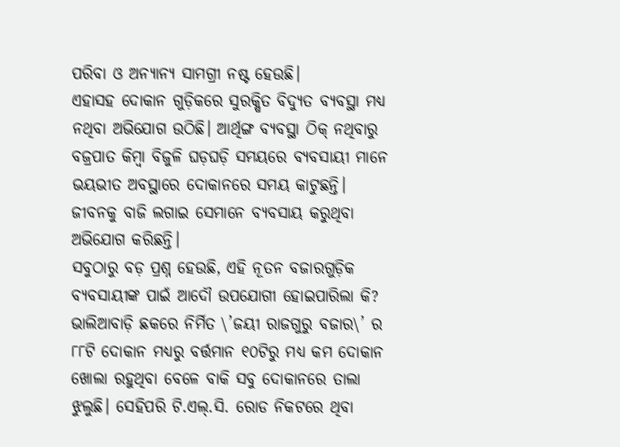ପରିବା ଓ ଅନ୍ୟାନ୍ୟ ସାମଗ୍ରୀ ନଷ୍ଟ ହେଉଛି।
ଏହାସହ ଦୋକାନ ଗୁଡ଼ିକରେ ସୁରକ୍ଷିତ ବିଦ୍ୟୁତ ବ୍ୟବସ୍ଥା ମଧ୍ୟ ନଥିବା ଅଭିଯୋଗ ଉଠିଛି। ଆର୍ଥିଙ୍ଗ ବ୍ୟବସ୍ଥା ଠିକ୍ ନଥିବାରୁ ବଜ୍ରପାତ କିମ୍ବା ବିଜୁଳି ଘଡ଼ଘଡ଼ି ସମୟରେ ବ୍ୟବସାୟୀ ମାନେ ଭୟଭୀତ ଅବସ୍ଥାରେ ଦୋକାନରେ ସମୟ କାଟୁଛନ୍ତି। ଜୀବନକୁ ବାଜି ଲଗାଇ ସେମାନେ ବ୍ୟବସାୟ କରୁଥିବା ଅଭିଯୋଗ କରିଛନ୍ତି।
ସବୁଠାରୁ ବଡ଼ ପ୍ରଶ୍ନ ହେଉଛି, ଏହି ନୂତନ ବଜାରଗୁଡ଼ିକ ବ୍ୟବସାୟୀଙ୍କ ପାଇଁ ଆଦୌ ଉପଯୋଗୀ ହୋଇପାରିଲା କି? ଭାଲିଆବାଡ଼ି ଛକରେ ନିର୍ମିତ \’ଜୟୀ ରାଜଗୁରୁ ବଜାର\’ ର ୮୮ଟି ଦୋକାନ ମଧ୍ୟରୁ ବର୍ତ୍ତମାନ ୧୦ଟିରୁ ମଧ୍ୟ କମ ଦୋକାନ ଖୋଲା ରହୁଥିବା ବେଳେ ବାକି ସବୁ ଦୋକାନରେ ତାଲା ଝୁଲୁଛି। ସେହିପରି ଟି.ଏଲ୍.ସି. ରୋଡ ନିକଟରେ ଥିବା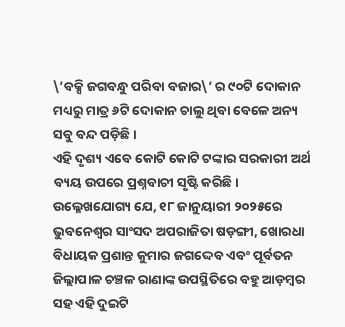\’ବକ୍ସି ଜଗବନ୍ଧୁ ପରିବା ବଜାର\’ ର ୯୦ଟି ଦୋକାନ ମଧ୍ୟରୁ ମାତ୍ର ୬ଟି ଦୋକାନ ଚାଲୁ ଥିବା ବେଳେ ଅନ୍ୟ ସବୁ ବନ୍ଦ ପଡ଼ିଛି।
ଏହି ଦୃଶ୍ୟ ଏବେ କୋଟି କୋଟି ଟଙ୍କାର ସରକାରୀ ଅର୍ଥ ବ୍ୟୟ ଉପରେ ପ୍ରଶ୍ନବାଚୀ ସୃଷ୍ଟି କରିଛି। ଉଲ୍ଳେଖଯୋଗ୍ୟ ଯେ, ୧୮ ଜାନୁୟାରୀ ୨୦୨୫ରେ ଭୁବନେଶ୍ୱର ସାଂସଦ ଅପରାଜିତା ଷଡ଼ଙ୍ଗୀ, ଖୋରଧା ବିଧାୟକ ପ୍ରଶାନ୍ତ କୁମାର ଜଗଦ୍ଦେବ ଏବଂ ପୂର୍ବତନ ଜିଲ୍ଲାପାଳ ଚଞ୍ଚଳ ରାଣାଙ୍କ ଉପସ୍ଥିତିରେ ବହୁ ଆଡ଼ମ୍ବର ସହ ଏହି ଦୁଇଟି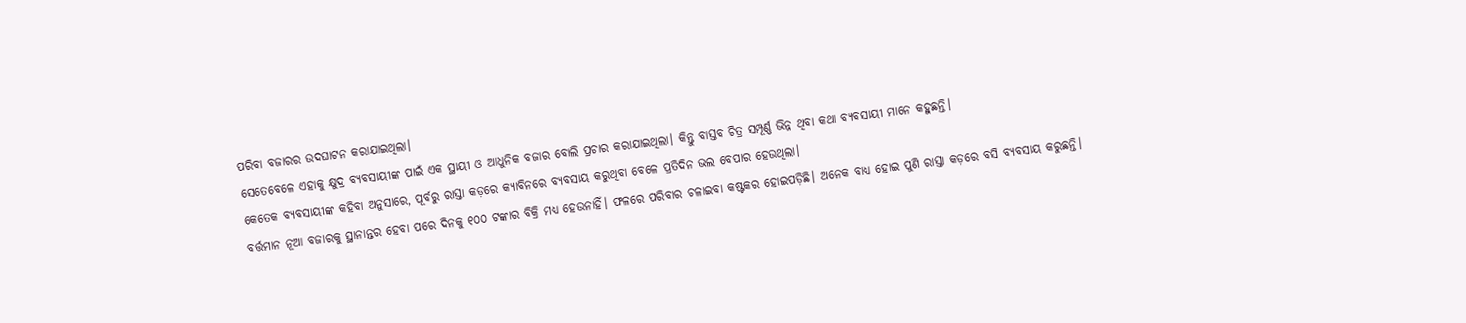ପରିବା ବଜାରର ଉଦଘାଟନ କରାଯାଇଥିଲା।
ସେତେବେଳେ ଏହାକୁ କ୍ଷୁଦ୍ର ବ୍ୟବସାୟୀଙ୍କ ପାଇଁ ଏକ ସ୍ଥାୟୀ ଓ ଆଧୁନିକ ବଜାର ବୋଲି ପ୍ରଚାର କରାଯାଇଥିଲା। କିନ୍ତୁ ବାସ୍ତବ ଚିତ୍ର ସମ୍ପୂର୍ଣ୍ଣ ଭିନ୍ନ ଥିବା କଥା ବ୍ୟବସାୟୀ ମାନେ କହୁଛନ୍ତି।
କେତେକ ବ୍ୟବସାୟୀଙ୍କ କହିବା ଅନୁସାରେ, ପୂର୍ବରୁ ରାସ୍ତା କଡ଼ରେ କ୍ୟାବିନରେ ବ୍ୟବସାୟ କରୁଥିବା ବେଳେ ପ୍ରତିଦିନ ଭଲ ବେପାର ହେଉଥିଲା।
ବର୍ତ୍ତମାନ ନୂଆ ବଜାରକୁ ସ୍ଥାନାନ୍ତର ହେବା ପରେ ଦିନକୁ ୧୦୦ ଟଙ୍କାର ବିକ୍ରି ମଧ୍ୟ ହେଉନାହିଁ। ଫଳରେ ପରିବାର ଚଳାଇବା କଷ୍ଟକର ହୋଇପଡ଼ିଛି। ଅନେକ ବାଧ୍ୟ ହୋଇ ପୁଣି ରାସ୍ତା କଡ଼ରେ ବସି ବ୍ୟବସାୟ କରୁଛନ୍ତି।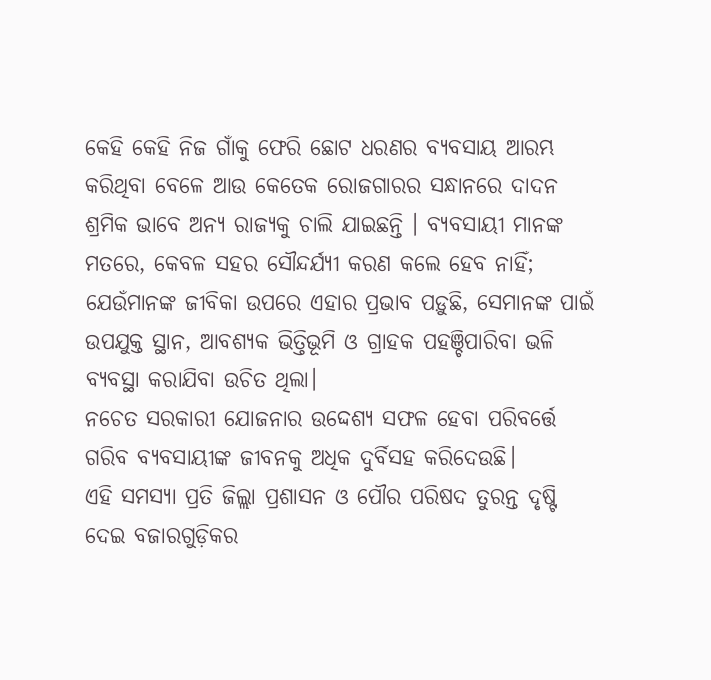କେହି କେହି ନିଜ ଗାଁକୁ ଫେରି ଛୋଟ ଧରଣର ବ୍ୟବସାୟ ଆରମ୍ଭ କରିଥିବା ବେଳେ ଆଉ କେତେକ ରୋଜଗାରର ସନ୍ଧାନରେ ଦାଦନ ଶ୍ରମିକ ଭାବେ ଅନ୍ୟ ରାଜ୍ୟକୁ ଚାଲି ଯାଇଛନ୍ତି । ବ୍ୟବସାୟୀ ମାନଙ୍କ ମତରେ, କେବଳ ସହର ସୌନ୍ଦର୍ଯ୍ୟୀ କରଣ କଲେ ହେବ ନାହିଁ; ଯେଉଁମାନଙ୍କ ଜୀବିକା ଉପରେ ଏହାର ପ୍ରଭାବ ପଡ଼ୁଛି, ସେମାନଙ୍କ ପାଇଁ ଉପଯୁକ୍ତ ସ୍ଥାନ, ଆବଶ୍ୟକ ଭିତ୍ତିଭୂମି ଓ ଗ୍ରାହକ ପହଞ୍ଚିପାରିବା ଭଳି ବ୍ୟବସ୍ଥା କରାଯିବା ଉଚିତ ଥିଲା।
ନଚେତ ସରକାରୀ ଯୋଜନାର ଉଦ୍ଦେଶ୍ୟ ସଫଳ ହେବା ପରିବର୍ତ୍ତେ ଗରିବ ବ୍ୟବସାୟୀଙ୍କ ଜୀବନକୁ ଅଧିକ ଦୁର୍ବିସହ କରିଦେଉଛି।
ଏହି ସମସ୍ୟା ପ୍ରତି ଜିଲ୍ଲା ପ୍ରଶାସନ ଓ ପୌର ପରିଷଦ ତୁରନ୍ତ ଦୃଷ୍ଟି ଦେଇ ବଜାରଗୁଡ଼ିକର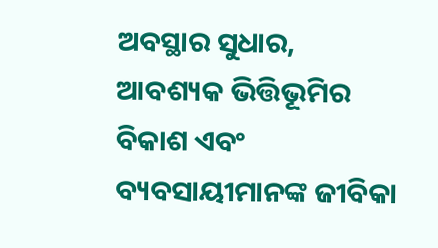ଅବସ୍ଥାର ସୁଧାର, ଆବଶ୍ୟକ ଭିତ୍ତିଭୂମିର ବିକାଶ ଏବଂ ବ୍ୟବସାୟୀମାନଙ୍କ ଜୀବିକା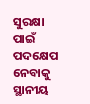ସୁରକ୍ଷା ପାଇଁ ପଦକ୍ଷେପ ନେବାକୁ ସ୍ଥାନୀୟ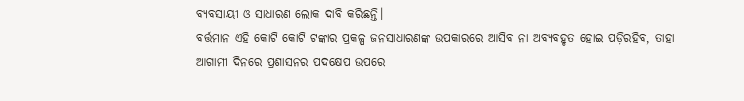ବ୍ୟବସାୟୀ ଓ ସାଧାରଣ ଲୋକ ଦାବି କରିଛନ୍ତି।
ବର୍ତ୍ତମାନ ଏହି କୋଟି କୋଟି ଟଙ୍କାର ପ୍ରକଳ୍ପ ଜନସାଧାରଣଙ୍କ ଉପକାରରେ ଆସିବ ନା ଅବ୍ୟବହୃତ ହୋଇ ପଡ଼ିରହିବ, ତାହା ଆଗାମୀ ଦିନରେ ପ୍ରଶାସନର ପଦକ୍ଷେପ ଉପରେ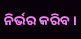ନିର୍ଭର କରିବ।